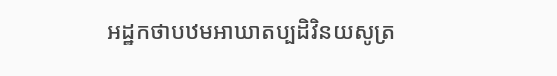អដ្ឋកថាបឋមអាឃាតប្បដិវិនយសូត្រ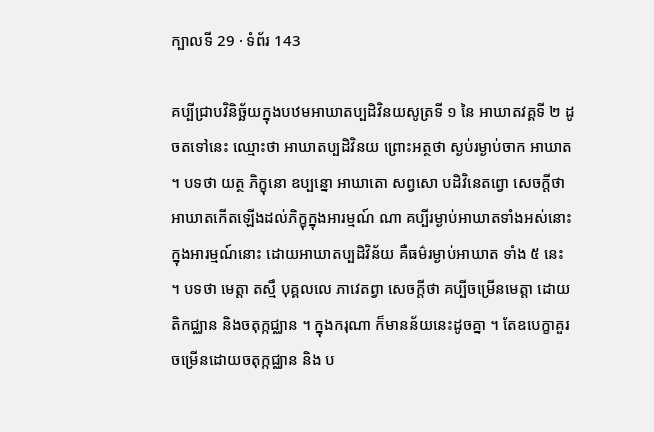ក្បាលទី 29 · ទំព័រ 143

គប្បីជ្រាបវិនិច្ឆ័យក្នុងបឋមអាឃាតប្បដិវិនយសូត្រទី ១ នៃ អាឃាតវគ្គទី ២ ដូចតទៅនេះ ឈ្មោះថា អាឃាតប្បដិវិនយ ព្រោះអត្ថថា ស្ងប់រម្ងាប់ចាក អាឃាត ។ បទថា យត្ថ ភិក្ខុនោ ឧប្បន្នោ អាឃាតោ សព្វសោ បដិវិនេតព្វោ សេចក្តីថា អាឃាតកើតឡើងដល់ភិក្ខុក្នុងអារម្មណ៍ ណា គប្បីរម្ងាប់អាឃាតទាំងអស់នោះក្នុងអារម្មណ៍នោះ ដោយអាឃាតប្បដិវិន័យ គឺធម៌រម្ងាប់អាឃាត ទាំង ៥ នេះ ។ បទថា មេត្តា តស្មឹ បុគ្គលលេ ភាវេតព្វា សេចក្តីថា គប្បីចម្រើនមេត្តា ដោយតិកជ្ឈាន និងចតុក្កជ្ឈាន ។ ក្នុងករុណា ក៏មានន័យនេះដូចគ្នា ។ តែឧបេក្ខាគួរចម្រើនដោយចតុក្កជ្ឈាន និង ប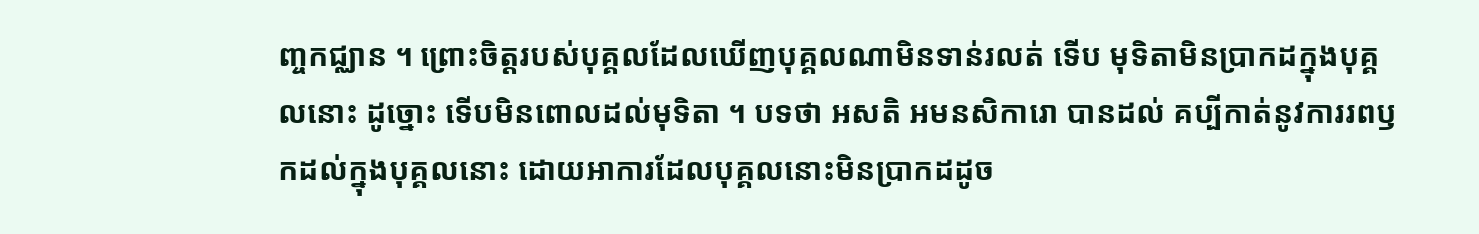ញ្ចកជ្ឈាន ។ ព្រោះចិត្តរបស់បុគ្គលដែលឃើញបុគ្គលណាមិនទាន់រលត់ ទើប មុទិតាមិនប្រាកដក្នុងបុគ្គលនោះ ដូច្នោះ ទើបមិនពោលដល់មុទិតា ។ បទថា អសតិ អមនសិការោ បានដល់ គប្បីកាត់នូវការរពឫកដល់ក្នុងបុគ្គលនោះ ដោយអាការដែលបុគ្គលនោះមិនប្រាកដដូច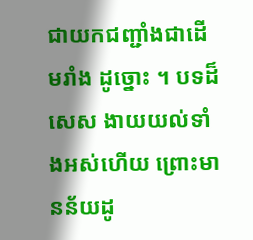ជាយកជញ្ជាំងជាដើមរាំង ដូច្នោះ ។ បទដ៏សេស ងាយយល់ទាំងអស់ហើយ ព្រោះមានន័យដូ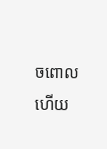ចពោលហើយ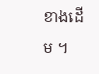ខាងដើម ។